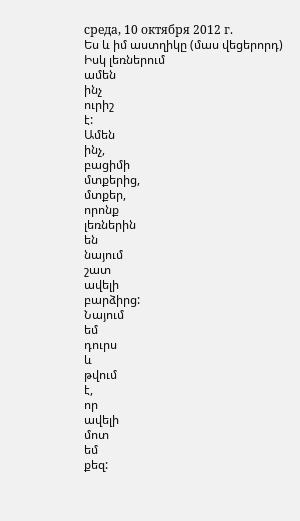среда, 10 октября 2012 г.
Ես և իմ աստղիկը (մաս վեցերորդ)
Իսկ լեռներում
ամեն
ինչ
ուրիշ
է:
Ամեն
ինչ,
բացիմի
մտքերից,
մտքեր,
որոնք
լեռներին
են
նայում
շատ
ավելի
բարձիրց:
Նայում
եմ
դուրս
և
թվում
է,
որ
ավելի
մոտ
եմ
քեզ: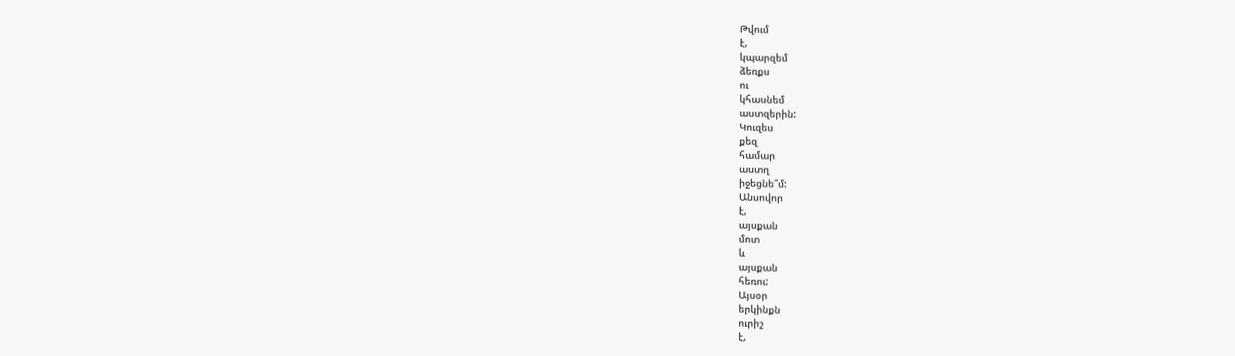Թվում
է,
կպարզեմ
ձեռքս
ու
կհասնեմ
աստզերին:
Կուզես
քեզ
համար
աստղ
իջեցնե՞մ:
Անսովոր
է,
այսքան
մոտ
և
այսքան
հեռու:
Այսօր
երկինքն
ուրիշ
է,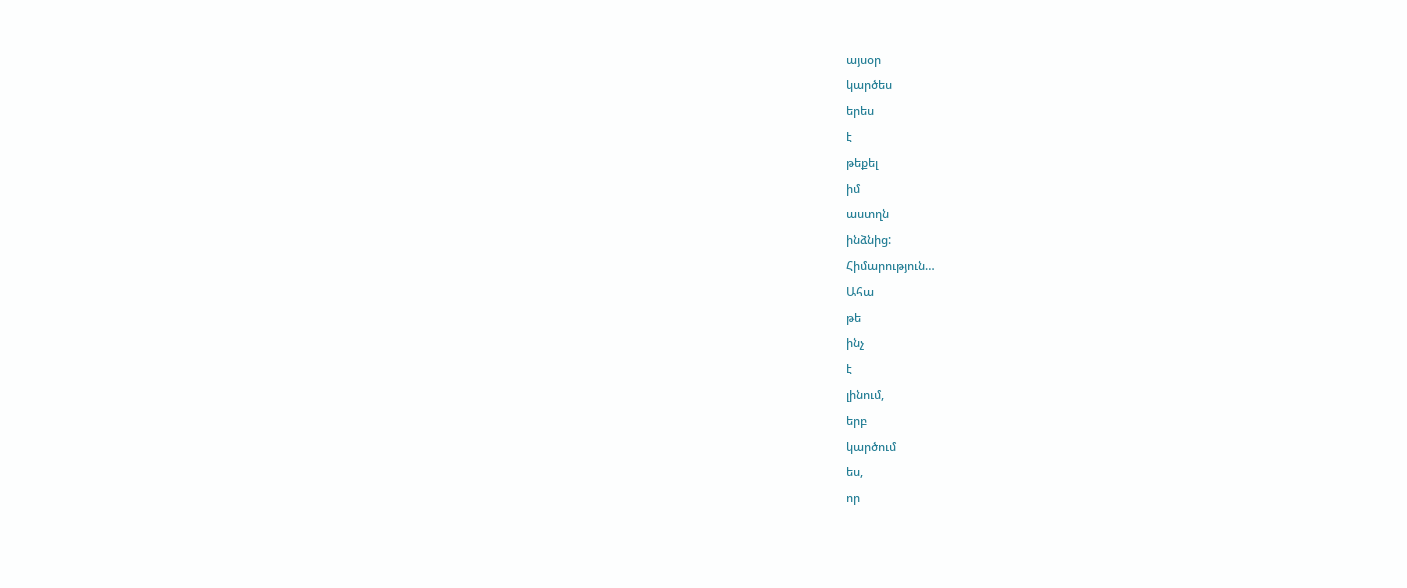այսօր
կարծես
երես
է
թեքել
իմ
աստղն
ինձնից:
Հիմարություն…
Ահա
թե
ինչ
է
լինում,
երբ
կարծում
ես,
որ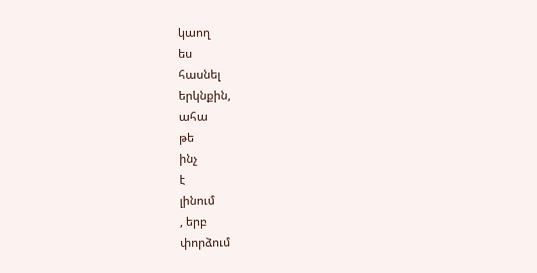կաող
ես
հասնել
երկնքին,
ահա
թե
ինչ
է
լինում
, երբ
փորձում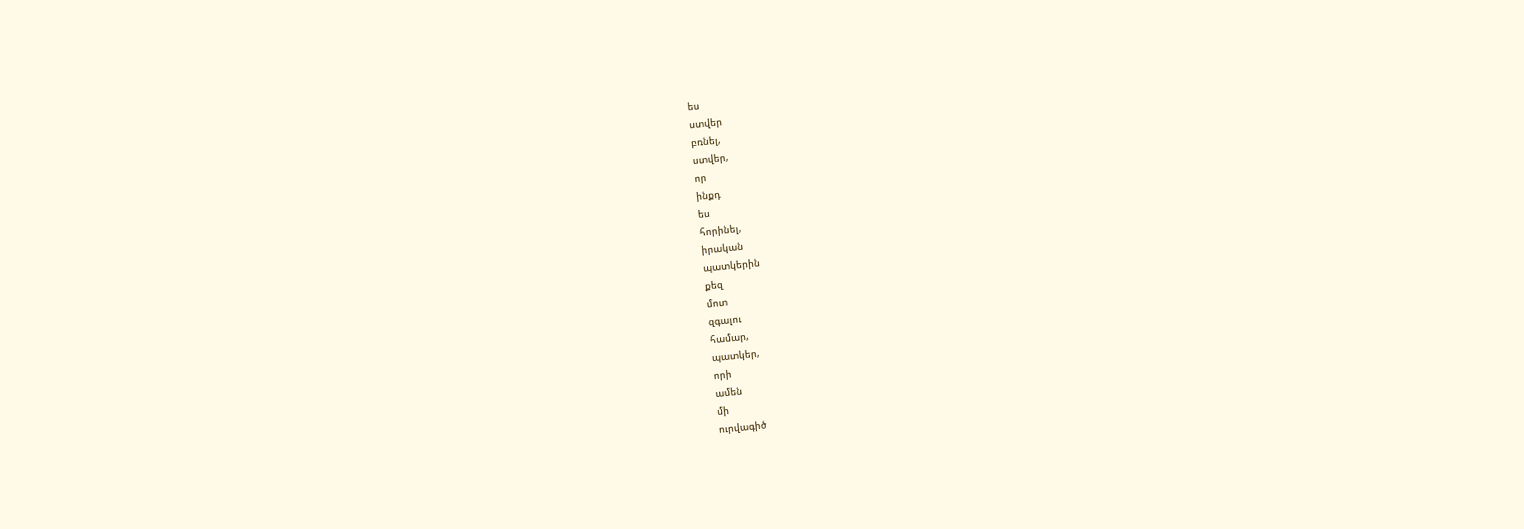ես
ստվեր
բռնել,
ստվեր,
որ
ինքդ
ես
հորինել,
իրական
պատկերին
քեզ
մոտ
զգալու
համար,
պատկեր,
որի
ամեն
մի
ուրվագիծ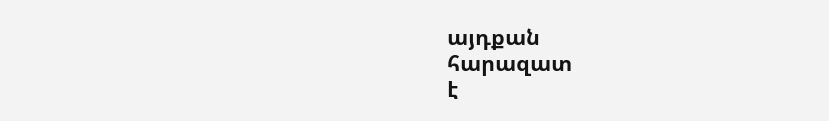այդքան
հարազատ
է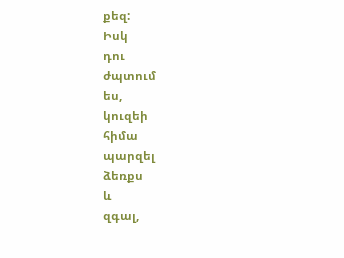քեզ:
Իսկ
դու
ժպտում
ես,
կուզեի
հիմա
պարզել
ձեռքս
և
զգալ,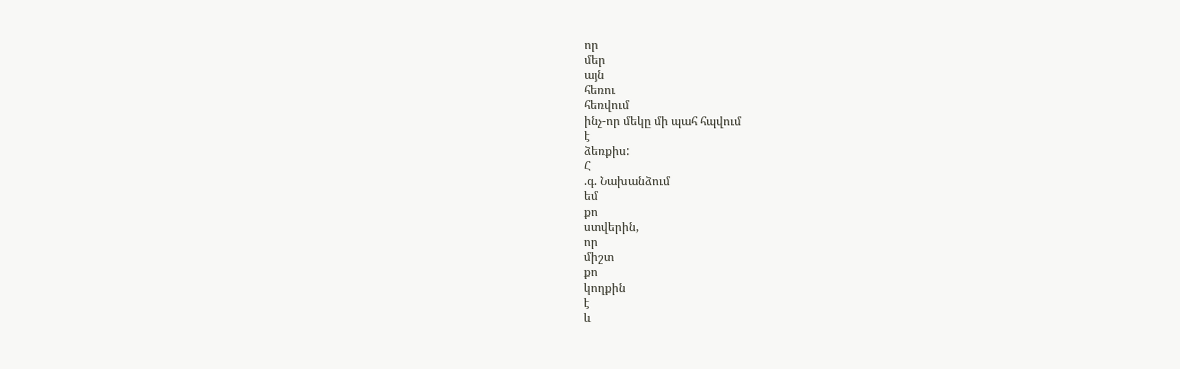որ
մեր
այն
հեռու
հեռվում
ինչ-որ մեկը մի պահ հպվում
է
ձեռքիս:
Հ
.գ. Նախանձում
եմ
քո
ստվերին,
որ
միշտ
քո
կողքին
է
և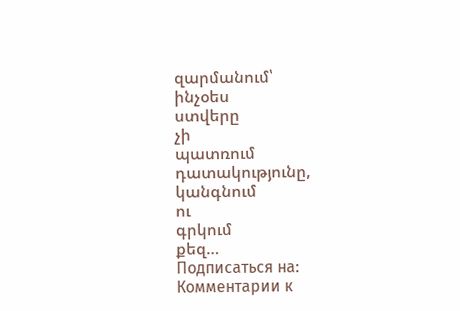զարմանում՝
ինչօես
ստվերը
չի
պատռում
դատակությունը,
կանգնում
ու
գրկում
քեզ…
Подписаться на:
Комментарии к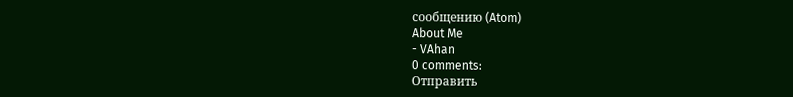сообщению (Atom)
About Me
- VAhan
0 comments:
Отправить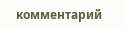комментарий